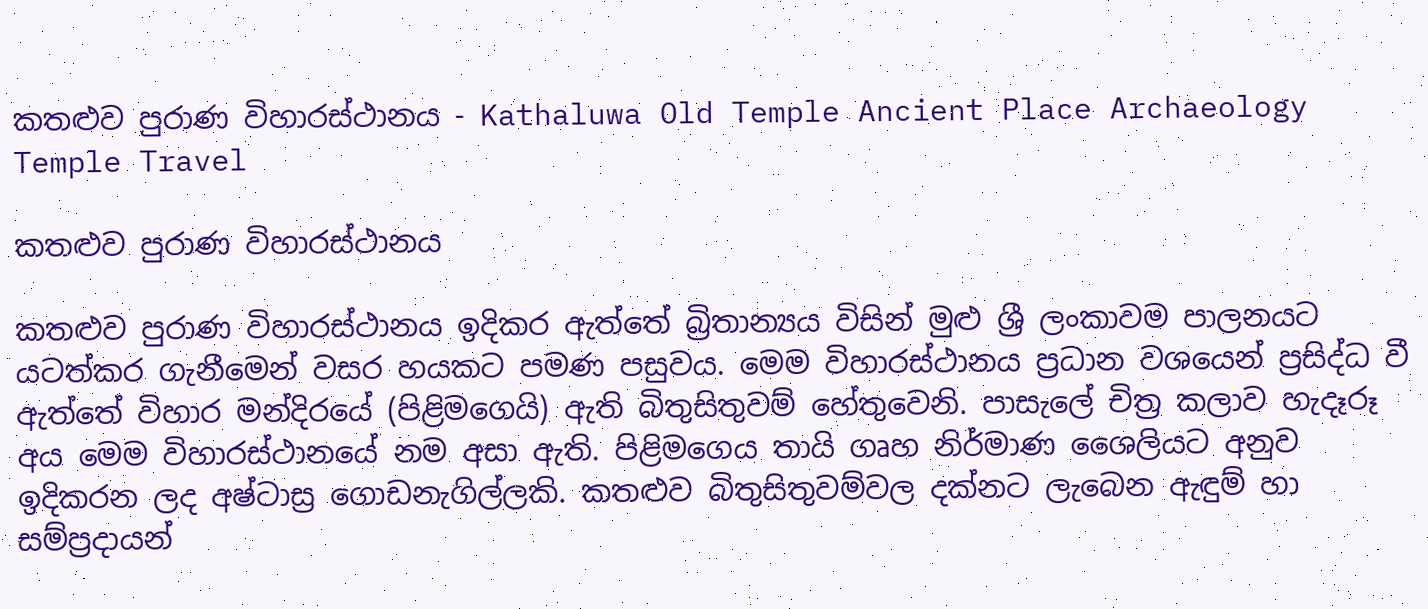කතළුව පුරාණ විහාරස්ථානය - Kathaluwa Old Temple Ancient Place Archaeology Temple Travel

කතළුව පුරාණ විහාරස්ථානය

කතළුව පුරාණ විහාරස්ථානය ඉදිකර ඇත්තේ බ්‍රිතාන්‍යය විසින් මුළු ශ්‍රී ලංකාවම පාලනයට යටත්කර ගැනීමෙන් වසර හයකට පමණ පසුවය. මෙම විහාරස්ථානය ප්‍රධාන වශයෙන් ප්‍රසිද්ධ වී ඇත්තේ විහාර මන්දිරයේ (පිළිමගෙයි) ඇති බිතුසිතුවම් හේතුවෙනි. පාසැලේ චිත්‍ර කලාව හැදෑරූ අය මෙම විහාරස්ථානයේ නම අසා ඇති. පිළිමගෙය තායි ගෘහ නිර්මාණ ශෛලියට අනුව ඉදිකරන ලද අෂ්ටාස්‍ර ගොඩනැගිල්ලකි. කතළුව බිතුසිතුවම්වල දක්නට ලැබෙන ඇඳුම් හා සම්ප්‍රදායන්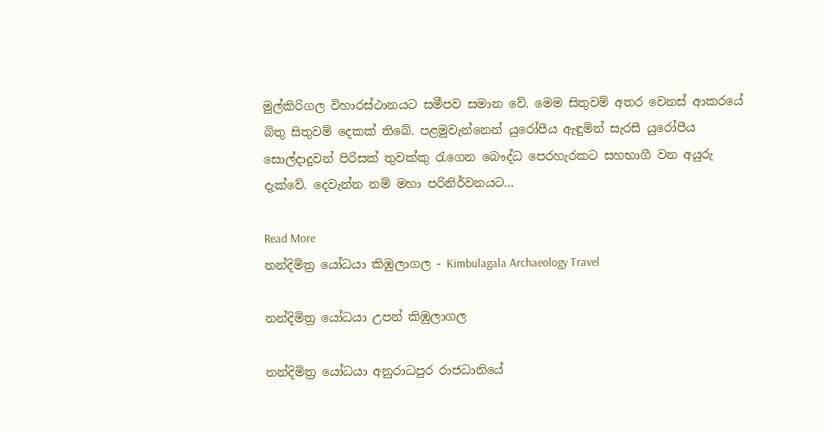මුල්කිරිගල විහාරස්ථානයට සමීපව සමාන වේ. මෙම සිතුවම් අතර වෙනස් ආකරයේ බිතු සිතුවම් දෙකක් තිබේ. පළමුවැන්නෙන් යුරෝපීය ඇඳුමින් සැරසී යුරෝපීය සොල්දාදුවන් පිරිසක් තුවක්කු රැගෙන බෞද්ධ පෙරහැරකට සහභාගී වන අයුරු දැක්වේ. දෙවැන්න නම් මහා පරිනිර්වනයට…

Read More
නන්දිමිත්‍ර යෝධයා කිඹුලාගල - Kimbulagala Archaeology Travel

නන්දිමිත්‍ර යෝධයා උපන් කිඹුලාගල

නන්දිමිත්‍ර යෝධයා අනුරාධපුර රාජධානියේ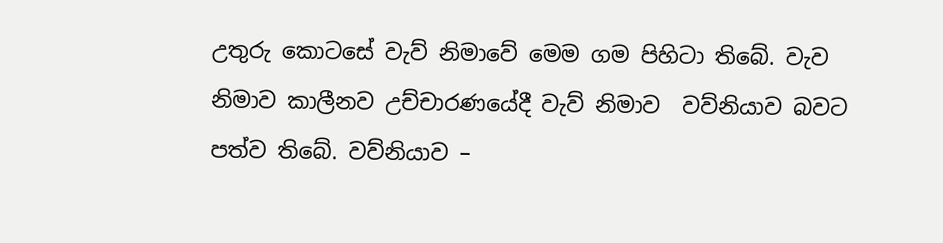උතුරු කොටසේ වැව් නිමාවේ මෙම ගම පිහිටා තිබේ. වැව නිමාව කාලීනව උච්චාරණයේදී වැව් නිමාව  වව්නියාව බවට පත්ව තිබේ. වව්නියාව –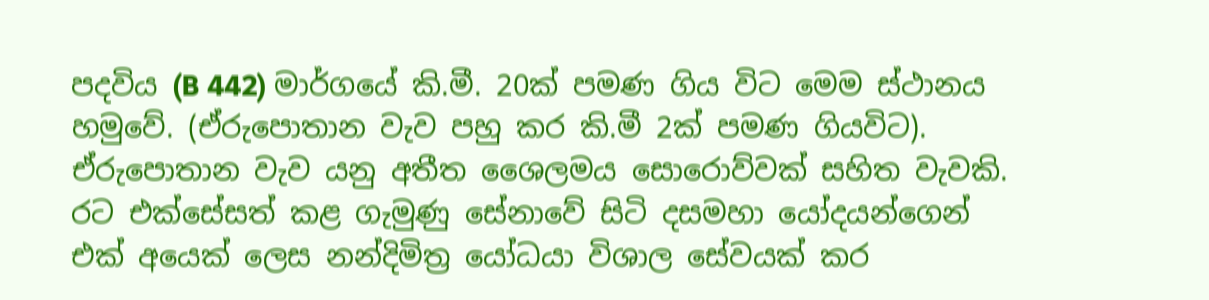පදවිය (B 442) මාර්ගයේ කි.මී. 20ක් පමණ ගිය විට මෙම ස්ථානය හමුවේ. (ඒරුපොතාන වැව පහු කර කි.මී 2ක් පමණ ගියවිට). ඒරුපොතාන වැව යනු අතීත ශෛලමය සොරොව්වක් සහිත වැවකි. රට එක්සේසත් කළ ගැමුණු සේනාවේ සිටි දසමහා යෝදයන්ගෙන් එක් අයෙක් ලෙස නන්දිමිත්‍ර යෝධයා විශාල සේවයක් කර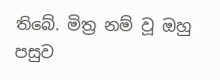තිබේ. මිත්‍ර නම් වූ ඔහු පසුව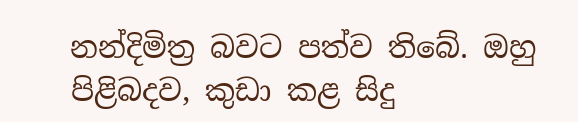නන්දිමිත්‍ර බවට පත්ව තිබේ. ඔහු පිළිබදව, කුඩා කළ සිදු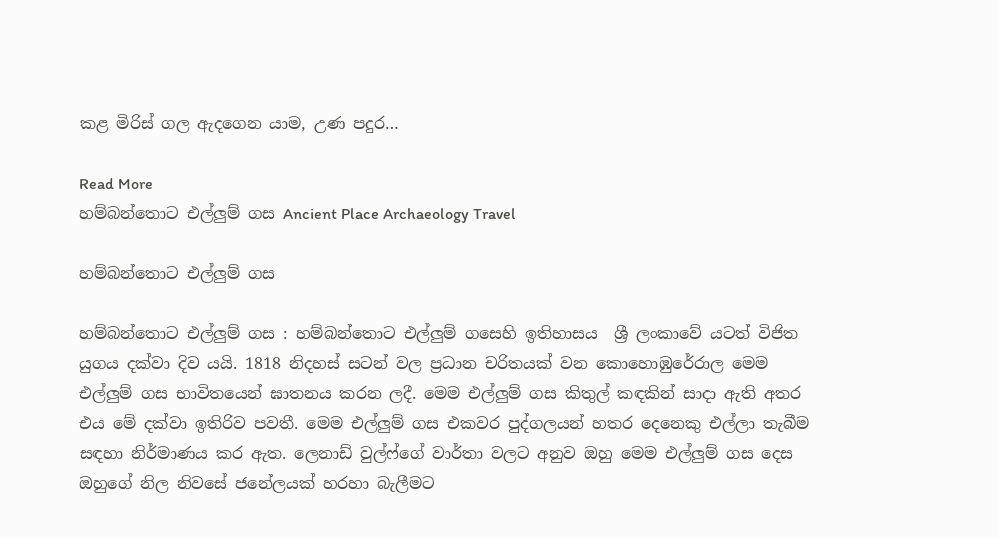කළ මිරිස් ගල ඇදගෙන යාම, උණ පදුර…

Read More
හම්බන්තොට එල්ලුම් ගස Ancient Place Archaeology Travel

හම්බන්තොට එල්ලුම් ගස

හම්බන්තොට එල්ලුම් ගස : හම්බන්තොට එල්ලුම් ගසෙහි ඉතිහාසය  ශ්‍රී ලංකාවේ යටත් විජිත යුගය දක්වා දිව යයි. 1818 නිදහස් සටන් වල ප්‍රධාන චරිතයක් වන කොහොඹුරේරාල මෙම එල්ලුම් ගස භාවිතයෙන් ඝාතනය කරන ලදී. මෙම එල්ලුම් ගස කිතුල් කඳකින් සාදා ඇති අතර එය මේ දක්වා ඉතිරිව පවතී. මෙම එල්ලුම් ගස එකවර පුද්ගලයන් හතර දෙනෙකු එල්ලා තැබීම සඳහා නිර්මාණය කර ඇත. ලෙනාඩ් වුල්ෆ්ගේ වාර්තා වලට අනුව ඔහු මෙම එල්ලුම් ගස දෙස ඔහුගේ නිල නිවසේ ජනේලයක් හරහා බැලීමට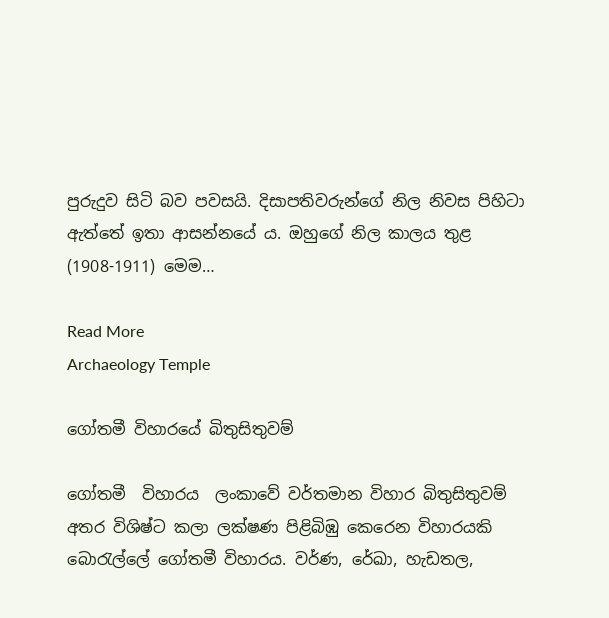පුරුදුව සිටි බව පවසයි. දිසාපතිවරුන්ගේ නිල නිවස පිහිටා ඇත්තේ ඉතා ආසන්නයේ ය. ඔහුගේ නිල කාලය තුළ (1908-1911) මෙම…

Read More
Archaeology Temple

ගෝතමී විහාරයේ බිතුසිතුවම්

ගෝතමී  විහාරය  ලංකාවේ වර්තමාන විහාර බිතුසිතුවම් අතර විශිෂ්ට කලා ලක්ෂණ පිළිබිඹු කෙරෙන විහාරයකි බොරැල්ලේ ගෝතමී විහාරය. වර්ණ, රේඛා, හැඩතල,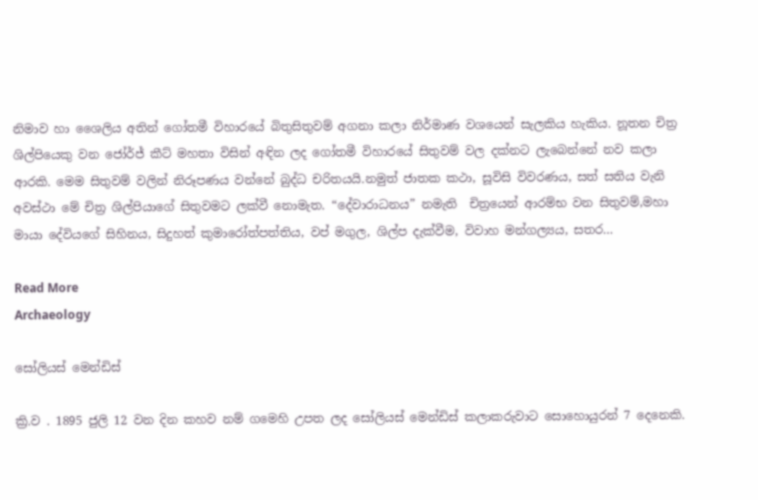නිමාව හා ශෛලිය අතින් ගෝතමී විහාරයේ බිතුසිතුවම් අගනා කලා නිර්මාණ වශයෙන් සැලකිය හැකිය. නූතන චිත්‍ර ශිල්පියෙකු වන ජෝර්ජ් කීට් මහතා විසින් අඳින ලද ගෝතමී විහාරයේ සිතුවම් වල දක්නට ලැබෙන්නේ නව කලා ආරකි. මෙම සිතුවම් වලින් නිරූපණය වන්නේ බුද්ධ චරිතයයි.නමුත් ජාතක කථා, සූවිසි විවරණය, සත් සතිය වැනි අවස්ථා මේ චිත්‍ර ශිල්පියාගේ සිතුවමට ලක්වී නොමැත. “දේවාරාධනය” නමැති  චිත්‍රයෙන් ආරම්භ වන සිතුවම්,මහා මායා දේවියගේ සිහිනය, සිදුහත් කුමාරෝත්පත්තිය, වප් මගුල, ශිල්ප දැක්වීම, විවාහ මන්ගල්‍යය, සතර…

Read More
Archaeology

සෝලියස් මෙන්ඩිස්

ක්‍රි.ව . 1895 ජුලි 12 වන දින කහව නම් ගමෙහි උපත ලද සෝලියස් මෙන්ඩිස් කලාකරුවාට සොහොයුරන් 7 දෙනෙකි.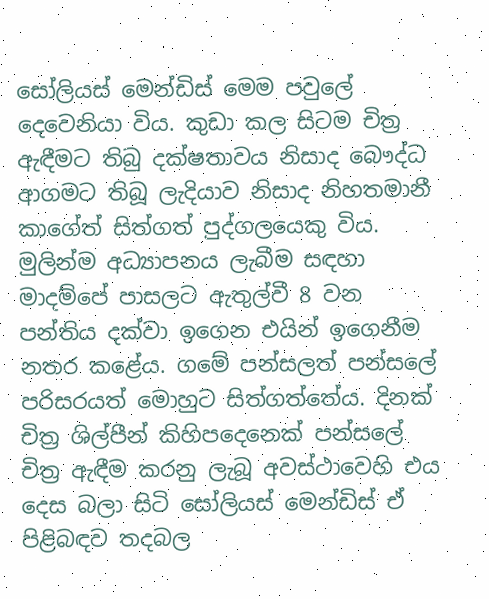සෝලියස් මෙන්ඩිස් මෙම පවුලේ දෙවෙනියා විය. කුඩා කල සිටම චිත්‍ර ඇඳීමට තිබු දක්ෂතාවය නිසාද බෞද්ධ ආගමට තිබූ ලැදියාව නිසාද නිහතමානී කාගේත් සිත්ගත් පුද්ගලයෙකු විය. මුලින්ම අධ්‍යාපනය ලැබීම සඳහා මාදම්පේ පාසලට ඇතුල්වී 8 වන පන්තිය දක්වා ඉගෙන එයින් ඉගෙනීම නතර කළේය. ගමේ පන්සලත් පන්සලේ පරිසරයත් මොහුට සිත්ගත්තේය. දිනක් චිත්‍ර ශිල්පීන් කිහිපදෙනෙක් පන්සලේ චිත්‍ර ඇඳීම කරනු ලැබූ අවස්ථාවෙහි එය දෙස බලා සිටි සෝලියස් මෙන්ඩිස් ඒ පිළිබඳව තදබල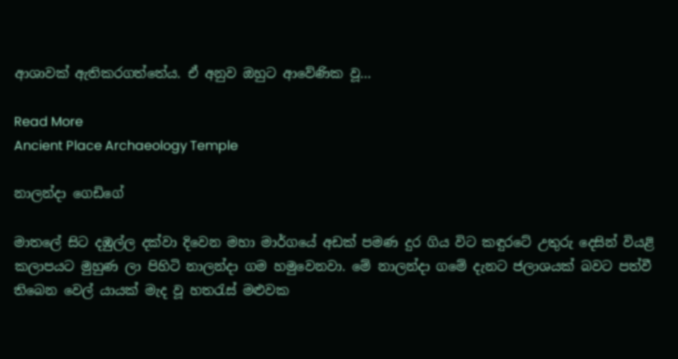ආශාවක් ඇතිකරගත්තේය. ඒ අනුව ඔහුට ආවේණික වූ…

Read More
Ancient Place Archaeology Temple

නාලන්දා ගෙඩිගේ

මාතලේ සිට දඹුල්ල දක්වා දිවෙන මහා මාර්ගයේ අඩක් පමණ දුර ගිය විට කඳුරටේ උතුරු දෙසින් වියළි කලාපයට මුහුණ ලා පිහිටි නාලන්දා ගම හමුවෙනවා. මේ නාලන්දා ගමේ දැනට ජලාශයක් බවට පත්වී තිබෙන වෙල් යායක් මැද වූ හතරැස් මළුවක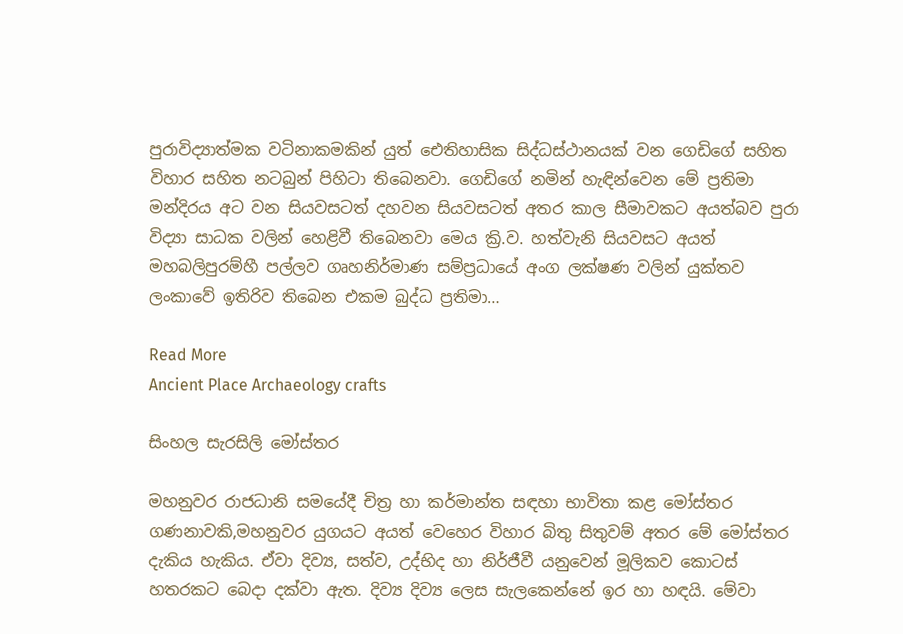පුරාවිද්‍යාත්මක වටිනාකමකින් යුත් ඓතිහාසික සිද්ධස්ථානයක් වන ගෙඩිගේ සහිත විහාර සහිත නටබුන් පිහිටා තිබෙනවා. ගෙඩිගේ නමින් හැඳින්වෙන මේ ප්‍රතිමා මන්දිරය අට වන සියවසටත් දහවන සියවසටත් අතර කාල සීමාවකට අයත්බව පුරා විද්‍යා සාධක වලින් හෙළිවී තිබෙනවා මෙය ක්‍රි.ව. හත්වැනි සියවසට අයත් මහබලිපුරම්හී පල්ලව ගෘහනිර්මාණ සම්ප්‍රධායේ අංග ලක්ෂණ වලින් යුක්තව ලංකාවේ ඉතිරිව තිබෙන එකම බුද්ධ ප්‍රතිමා…

Read More
Ancient Place Archaeology crafts

සිංහල සැරසිලි මෝස්‌තර

මහනුවර රාජධානි සමයේදී චිත්‍ර හා කර්මාන්ත සඳහා භාවිතා කළ මෝස්‌තර ගණනාවකි,මහනුවර යුගයට අයත් වෙහෙර විහාර බිතු සිතුවම් අතර මේ මෝස්‌තර දැකිය හැකිය. ඒවා දිව්‍ය, සත්ව, උද්භිද හා නිර්ජීවී යනුවෙන් මූලිකව කොටස් හතරකට බෙදා දක්වා ඇත. දිව්‍ය දිව්‍ය ලෙස සැලකෙන්නේ ඉර හා හඳයි. මේවා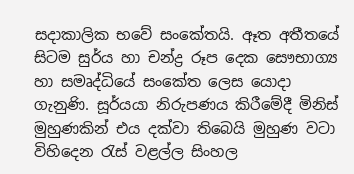සදාකාලික භවේ සංකේතයි. ඈත අතීතයේ සිටම සුර්ය හා චන්ද්‍ර රූප දෙක සෞභාග්‍ය හා සමෘද්ධියේ සංකේත ලෙස යොදා ගැනුණි. සූර්යයා නිරුපණය කිරීමේදී මිනිස් මුහුණකින් එය දක්වා තිබෙයි මුහුණ වටා විහිදෙන රැස් වළල්ල සිංහල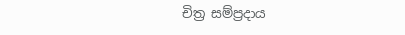චිත්‍ර සම්ප්‍රදාය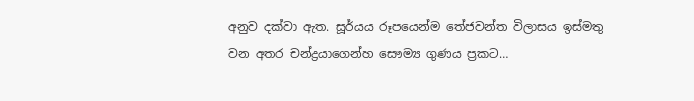අනුව දක්වා ඇත. සූර්යය රූපයෙන්ම තේජවන්ත විලාසය ඉස්මතු වන අතර චන්ද්‍රයාගෙන්හ සෞම්‍ය ගුණය ප්‍රකට…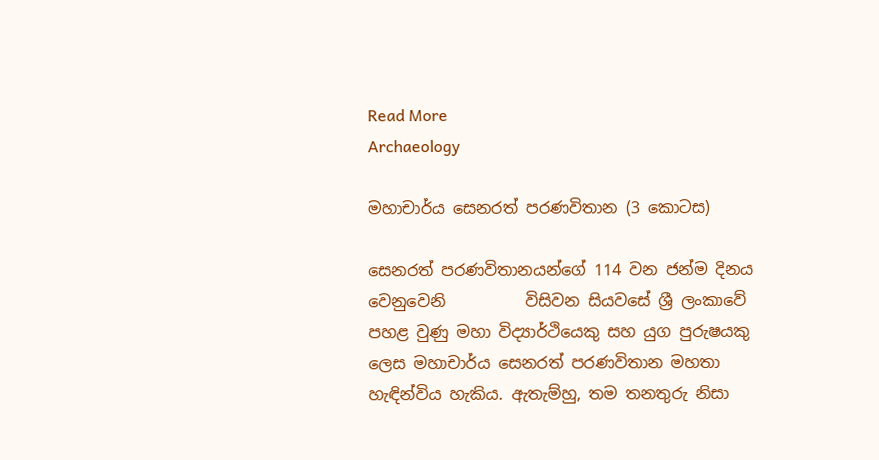Read More
Archaeology

මහාචාර්ය සෙනරත් පරණවිතාන (3 කොටස)

සෙනරත් පරණවිතානයන්ගේ 114 වන ජන්ම දිනය වෙනුවෙනි          විසිවන සියවසේ ශ්‍රී ලංකාවේ පහළ වුණු මහා විද්‍යාර්ථියෙකු සහ යුග පුරුෂයකු ලෙස මහාචාර්ය සෙනරත් පරණවිතාන මහතා හැඳින්විය හැකිය. ඇතැම්හු, තම තනතුරු නිසා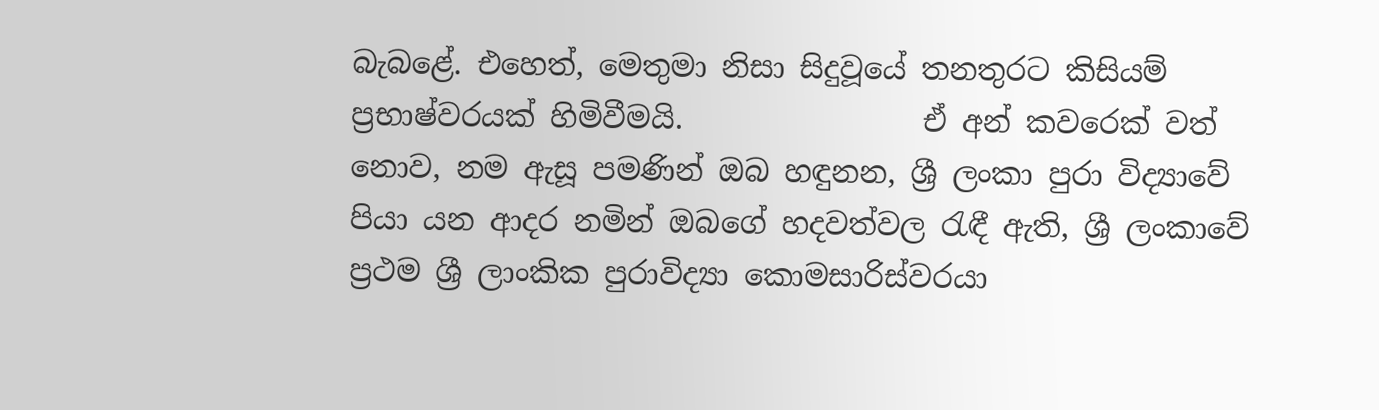බැබළේ. එහෙත්, මෙතුමා නිසා සිදුවූයේ තනතුරට කිසියම් ප්‍රභාෂ්වරයක් හිමිවීමයි.                ඒ අන් කවරෙක් වත් නොව, නම ඇසූ පමණින් ඔබ හඳුනන, ශ්‍රී ලංකා පුරා විද්‍යාවේ පියා යන ආදර නමින් ඔබගේ හදවත්වල රැඳී ඇති, ශ්‍රී ලංකාවේ ප්‍රථම ශ්‍රී ලාංකික පුරාවිද්‍යා කොමසාරිස්වරයා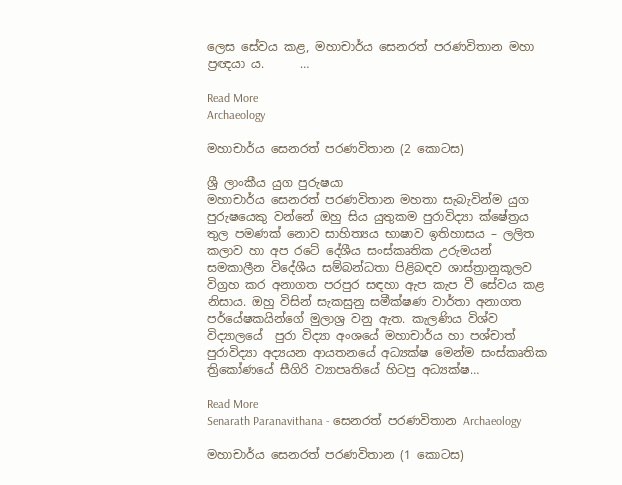ලෙස සේවය කළ, මහාචාර්ය සෙනරත් පරණවිතාන මහා ප්‍රඥයා ය.      …

Read More
Archaeology

මහාචාර්ය සෙනරත් පරණවිතාන (2 කොටස)

ශ්‍රී ලාංකීය යුග පුරුෂයා                            මහාචාර්ය සෙනරත් පරණවිතාන මහතා සැබැවින්ම යුග පුරුෂයෙකු වන්නේ ඔහු සිය යුතුකම පුරාවිද්‍යා ක්ෂේත්‍රය තුල පමණක් නොව සාහිත්‍යය භාෂාව ඉතිහාසය – ලලිත කලාව හා අප රටේ දේශීය සංස්කෘතික උරුමයන් සමකාලීන විදේශීය සම්බන්ධතා පිළිබඳව ශාස්ත්‍රානුකූලව විග්‍රහ කර අනාගත පරපුර සඳහා ඇප කැප වී සේවය කළ නිසාය. ඔහු විසින් සැකසුනු සමීක්ෂණ වාර්තා අනාගත පර්යේෂකයින්ගේ මුලාශ්‍ර වනු ඇත. කැලණිය විශ්ව විද්‍යාලයේ  පුරා විද්‍යා අංශයේ මහාචාර්ය හා පශ්චාත් පුරාවිද්‍යා අද්‍යයන ආයතනයේ අධ්‍යක්ෂ මෙන්ම සංස්කෘතික ත්‍රිකෝණයේ සීගිරි ව්‍යාපෘතියේ හිටපු අධ්‍යක්ෂ…

Read More
Senarath Paranavithana - සෙනරත් පරණවිතාන Archaeology

මහාචාර්ය සෙනරත් පරණවිතාන (1 කොටස)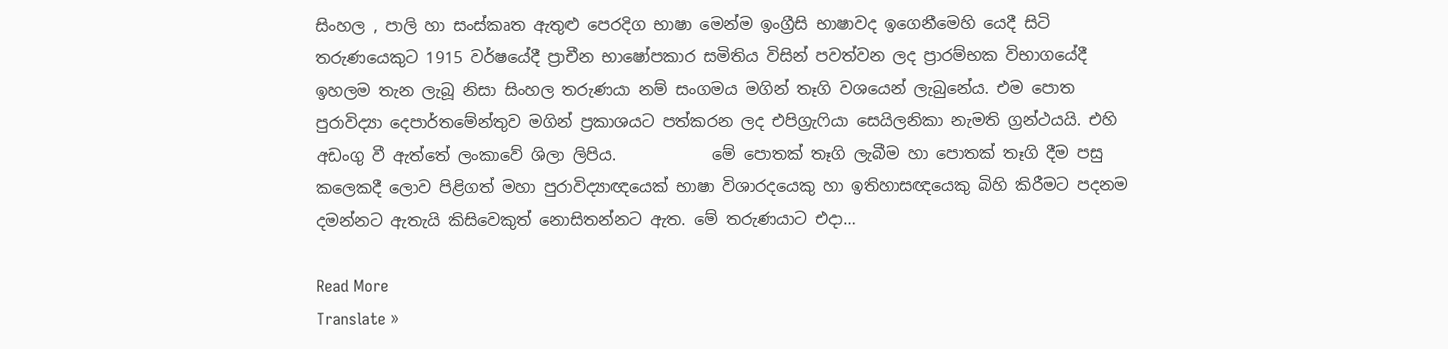සිංහල , පාලි හා සංස්කෘත ඇතුළු පෙරදිග භාෂා මෙන්ම ඉංග්‍රීසි භාෂාවද ඉගෙනීමෙහි යෙදී සිටි තරුණයෙකුට 1915 වර්ෂයේදී ප්‍රාචීන භාෂෝපකාර සමිතිය විසින් පවත්වන ලද ප්‍රාරම්භක විභාගයේදී ඉහලම තැන ලැබූ නිසා සිංහල තරුණයා නම් සංගමය මගින් තෑගි වශයෙන් ලැබුනේය. එම පොත පුරාවිද්‍යා දෙපාර්තමේන්තුව මගින් ප්‍රකාශයට පත්කරන ලද එපිග්‍රැෆියා සෙයිලනිකා නැමති ග්‍රන්ථයයි. එහි අඩංගු වී ඇත්තේ ලංකාවේ ශිලා ලිපිය.            මේ පොතක් තෑගි ලැබීම හා පොතක් තෑගි දීම පසු කලෙකදී ලොව පිළිගත් මහා පුරාවිද්‍යාඥයෙක් භාෂා විශාරදයෙකු හා ඉතිහාසඥයෙකු බිහි කිරීමට පදනම දමන්නට ඇතැයි කිසිවෙකුත් නොසිතන්නට ඇත. මේ තරුණයාට එදා…

Read More
Translate »